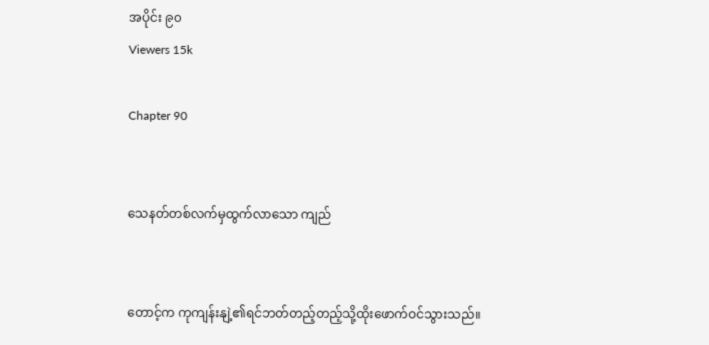အပိုင်း ၉၀
Viewers 15k

Chapter 90


သေနတ်တစ်လက်မှထွက်လာသော ကျည်


တောင့်က ကုကျန်းနျဲ့၏ရင်ဘတ်တည့်တည့်သို့ထိုးဖောက်ဝင်သွားသည်။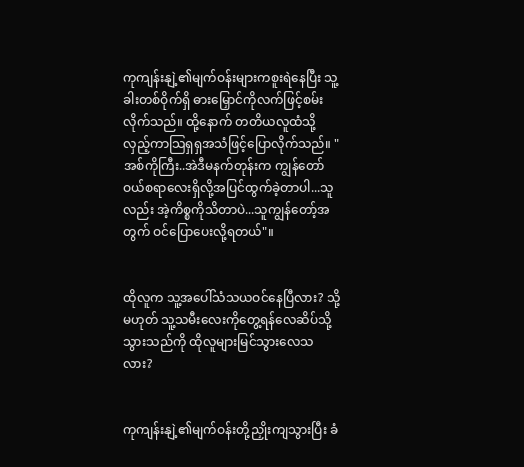ကုကျန်းနျဲ့၏မျက်ဝန်းများကစူးရဲနေပြီး သူ့ခါးတစ်ဝိုက်ရှိ ဓားမြှောင်ကိုလက်ဖြင့်စမ်းလိုက်သည်။ ထို့နောက် တတိယလူထံသို့လှည့်ကာသြရှရှအသံဖြင့်ပြောလိုက်သည်။ "အစ်ကိုကြီး..အဲဒီမနက်တုန်းက ကျွန်တော်ဝယ်စရာလေးရှိလို့အပြင်ထွက်ခဲ့တာပါ...သူလည်း အဲ့ကိစ္စကိုသိတာပဲ...သူကျွန်တော့်အတွက် ဝင်ပြောပေးလို့ရတယ်"။


ထိုလူက သူ့အပေါ်သံသယဝင်နေပြီလား? သို့မဟုတ် သူ့သမီးလေးကိုတွေ့ရန်လေဆိပ်သို့သွားသည်ကို ထိုလူများမြင်သွားလေသလား?


ကုကျန်းနျဲ့၏မျက်ဝန်းတို့ညှိုးကျသွားပြီး ခံ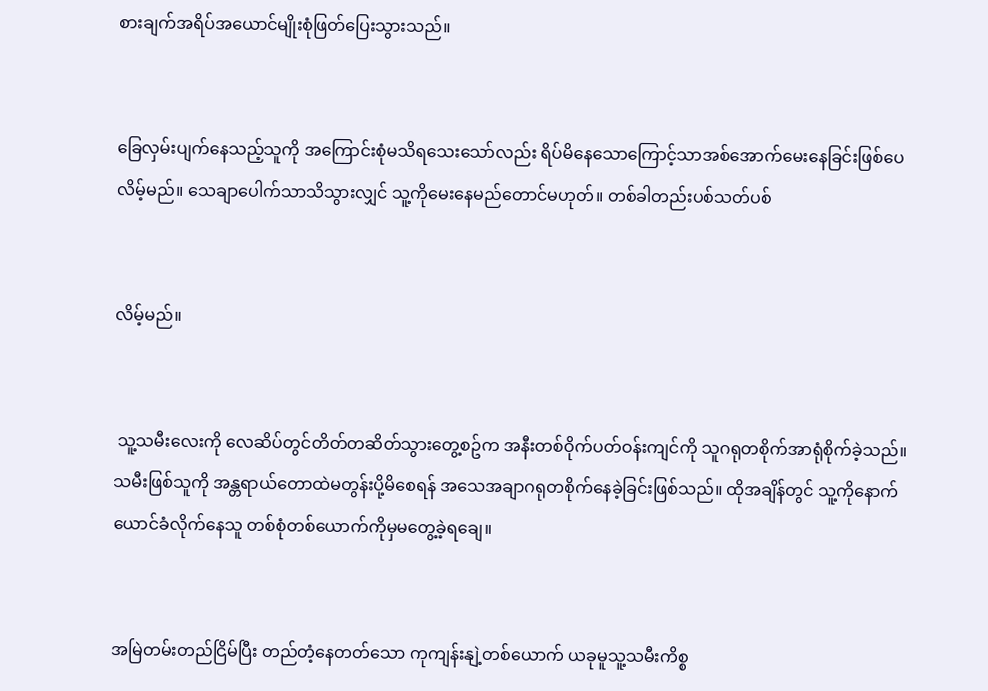စားချက်အရိပ်အယောင်မျိုးစုံဖြတ်ပြေးသွားသည်။


ခြေလှမ်းပျက်နေသည့်သူကို အကြောင်းစုံမသိရသေးသော်လည်း ရိပ်မိနေသောကြောင့်သာအစ်အောက်မေးနေခြင်းဖြစ်ပေလိမ့်မည်။ သေချာပေါက်သာသိသွားလျှင် သူ့ကိုမေးနေမည်တောင်မဟုတ်။ တစ်ခါတည်းပစ်သတ်ပစ်


လိမ့်မည်။


 သူ့သမီးလေးကို လေဆိပ်တွင်တိတ်တဆိတ်သွားတွေ့စဥ်က အနီးတစ်ဝိုက်ပတ်ဝန်းကျင်ကို သူဂရုတစိုက်အာရုံစိုက်ခဲ့သည်။ သမီးဖြစ်သူကို အန္တရာယ်တောထဲမတွန်းပို့မိစေရန် အသေအချာဂရုတစိုက်နေခဲ့ခြင်းဖြစ်သည်။ ထိုအချိန်တွင် သူ့ကိုနောက်ယောင်ခံလိုက်နေသူ တစ်စုံတစ်ယောက်ကိုမှမတွေ့ခဲ့ရချေ။


အမြဲတမ်းတည်ငြိမ်ပြီး တည်တံ့နေတတ်သော ကုကျန်းနျဲ့တစ်ယောက် ယခုမူသူ့သမီးကိစ္စ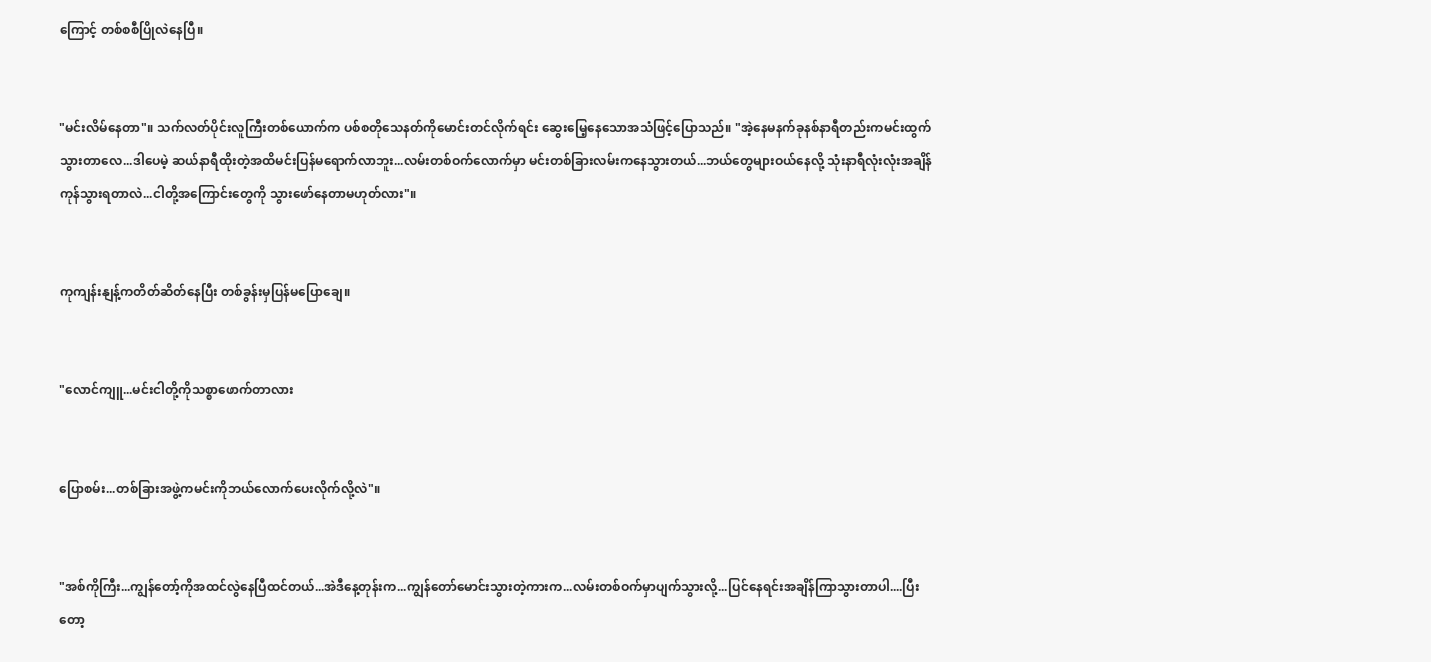ကြောင့် တစ်စစီပြိုလဲနေပြီ။


"မင်းလိမ်နေတာ"။ သက်လတ်ပိုင်းလူကြီးတစ်ယောက်က ပစ်စတိုသေနတ်ကိုမောင်းတင်လိုက်ရင်း ဆွေးမြေ့နေသောအသံဖြင့်ပြောသည်။ "အဲ့နေမနက်ခုနစ်နာရီတည်းကမင်းထွက်သွားတာလေ...ဒါပေမဲ့ ဆယ်နာရီထိုးတဲ့အထိမင်းပြန်မရောက်လာဘူး...လမ်းတစ်ဝက်လောက်မှာ မင်းတစ်ခြားလမ်းကနေသွားတယ်...ဘယ်တွေများဝယ်နေလို့ သုံးနာရီလုံးလုံးအချိန်ကုန်သွားရတာလဲ...ငါတို့အကြောင်းတွေကို သွားဖော်နေတာမဟုတ်လား"။


ကုကျန်းနျန့်ကတိတ်ဆိတ်နေပြီး တစ်ခွန်းမှပြန်မပြောချေ။


"လောင်ကျူ...မင်းငါတို့ကိုသစ္စာဖောက်တာလား


ပြောစမ်း...တစ်ခြားအဖွဲ့ကမင်းကိုဘယ်လောက်ပေးလိုက်လို့လဲ"။


"အစ်ကိုကြီး...ကျွန်တော့်ကိုအထင်လွဲနေပြီထင်တယ်...အဲဒီနေ့တုန်းက...ကျွန်တော်မောင်းသွားတဲ့ကားက...လမ်းတစ်ဝက်မှာပျက်သွားလို့...ပြင်နေရင်းအချိန်ကြာသွားတာပါ....ပြီးတော့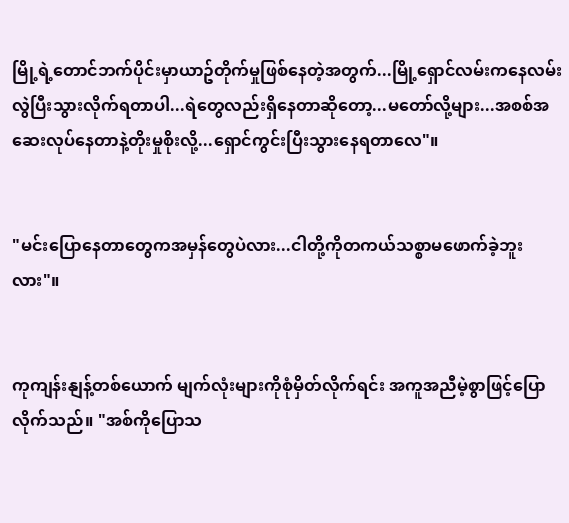မြို့ရဲ့တောင်ဘက်ပိုင်းမှာယာဥ်တိုက်မှုဖြစ်နေတဲ့အတွက်...မြို့ရှောင်လမ်းကနေလမ်းလွဲပြီးသွားလိုက်ရတာပါ...ရဲတွေလည်းရှိနေတာဆိုတော့...မတော်လို့များ...အစစ်အဆေးလုပ်နေတာနဲ့တိုးမှုစိုးလို့...ရှောင်ကွင်းပြီးသွားနေရတာလေ"။


"မင်းပြောနေတာတွေကအမှန်တွေပဲလား...ငါတို့ကိုတကယ်သစ္စာမဖောက်ခဲ့ဘူးလား"။


ကုကျန်းနျန့်တစ်ယောက် မျက်လုံးများကိုစုံမှိတ်လိုက်ရင်း အကူအညီမဲ့စွာဖြင့်ပြောလိုက်သည်။ "အစ်ကိုပြောသ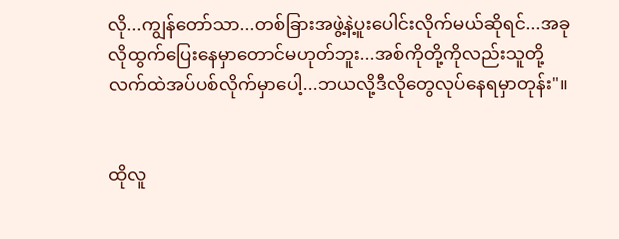လို...ကျွန်တော်သာ...တစ်ခြားအဖွဲ့နဲ့ပူးပေါင်းလိုက်မယ်ဆိုရင်...အခုလိုထွက်ပြေးနေမှာတောင်မဟုတ်ဘူး...အစ်ကိုတို့ကိုလည်းသူတို့လက်ထဲအပ်ပစ်လိုက်မှာပေါ့...ဘယလို့ဒီလိုတွေလုပ်နေရမှာတုန်း"။


ထိုလူ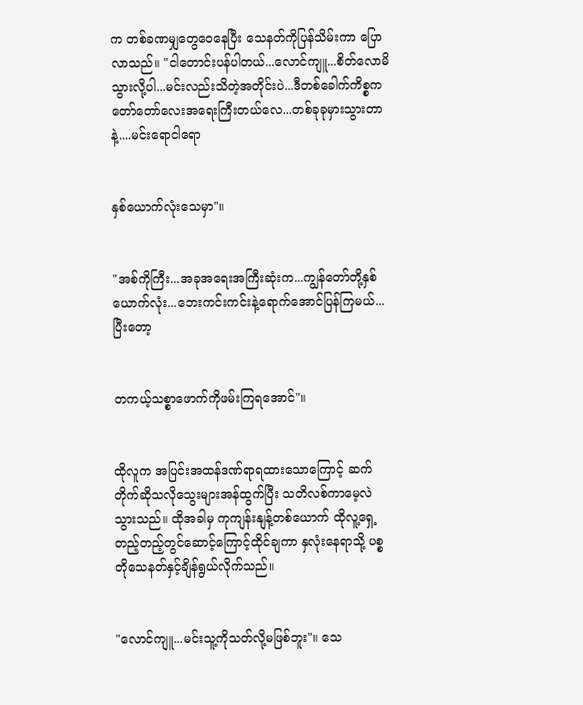က တစ်ခဏမျှတွေဝေနေပြီး သေနတ်ကိုပြန်သိမ်းကာ ပြောလာသည်။ "ငါတောင်းပန်ပါတယ်...လောင်ကျူ...စိတ်လောမိသွားလို့ပါ...မင်းလည်းသိတဲ့အတိုင်းပဲ...ဒီတစ်ခေါက်ကိစ္စကတော်တော်လေးအရေးကြီးတယ်လေ...တစ်ခုခုမှားသွားတာနဲ့....မင်းရောငါရော


နှစ်ယောက်လုံးသေမှာ"။


"အစ်ကိုကြီး...အခုအရေးအကြီးဆုံးက...ကျွန်တော်တို့နှစ်ယောက်လုံး...ဘေးကင်းကင်းနဲ့ရောက်အောင်ပြန်ကြမယ်...ပြီးတော့


တကယ့်သစ္စာဖောက်ကိုဖမ်းကြရအောင်"။


ထိုလူက အပြင်းအထန်ဒဏ်ရာရထားသောကြောင့် ဆက်တိုက်ဆိုသလိုသွေးများအန်ထွက်ပြီး သတိလစ်ကာမေ့လဲသွားသည်။ ထိုအခါမှ ကုကျန်းနျန့်တစ်ယောက် ထိုလူ့ရှေ့တည့်တည့်တွင်ဆောင့်ကြောင့်ထိုင်ချကာ နှလုံးနေရာသို့ ပစ္စတိုသေနတ်နှင့်ချိန်ရွယ်လိုက်သည်။


"လောင်ကျူ...မင်းသူ့ကိုသတ်လို့မဖြစ်ဘူး"။ သေ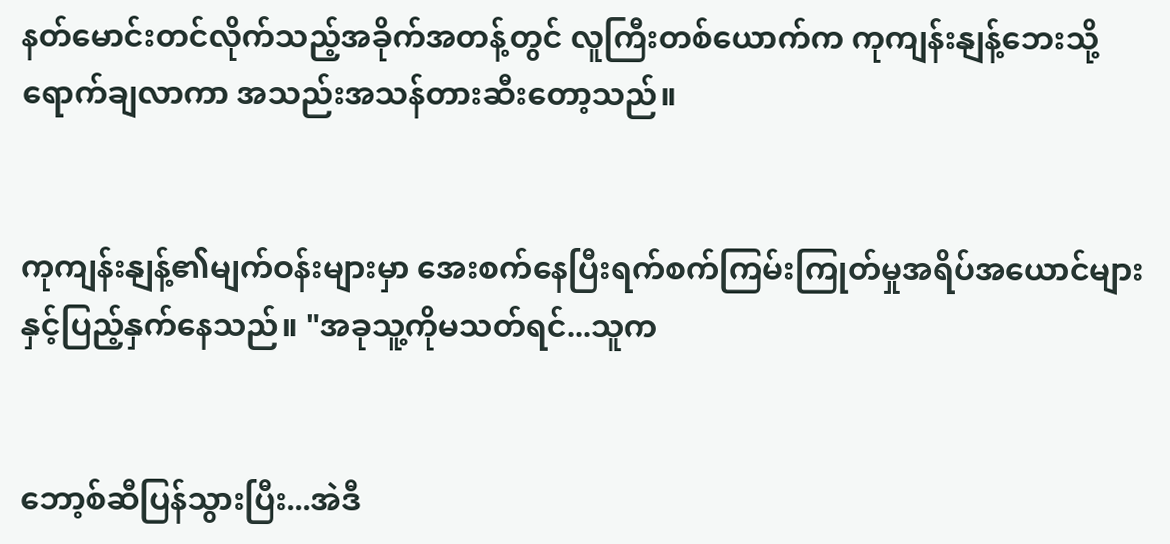နတ်မောင်းတင်လိုက်သည့်အခိုက်အတန့်တွင် လူကြီးတစ်ယောက်က ကုကျန်းနျန့်ဘေးသို့ရောက်ချလာကာ အသည်းအသန်တားဆီးတော့သည်။


ကုကျန်းနျန့်၏မျက်ဝန်းများမှာ အေးစက်နေပြီးရက်စက်ကြမ်းကြုတ်မှုအရိပ်အယောင်များနှင့်ပြည့်နှက်နေသည်။ "အခုသူ့ကိုမသတ်ရင်...သူက


ဘော့စ်ဆီပြန်သွားပြီး...အဲဒီ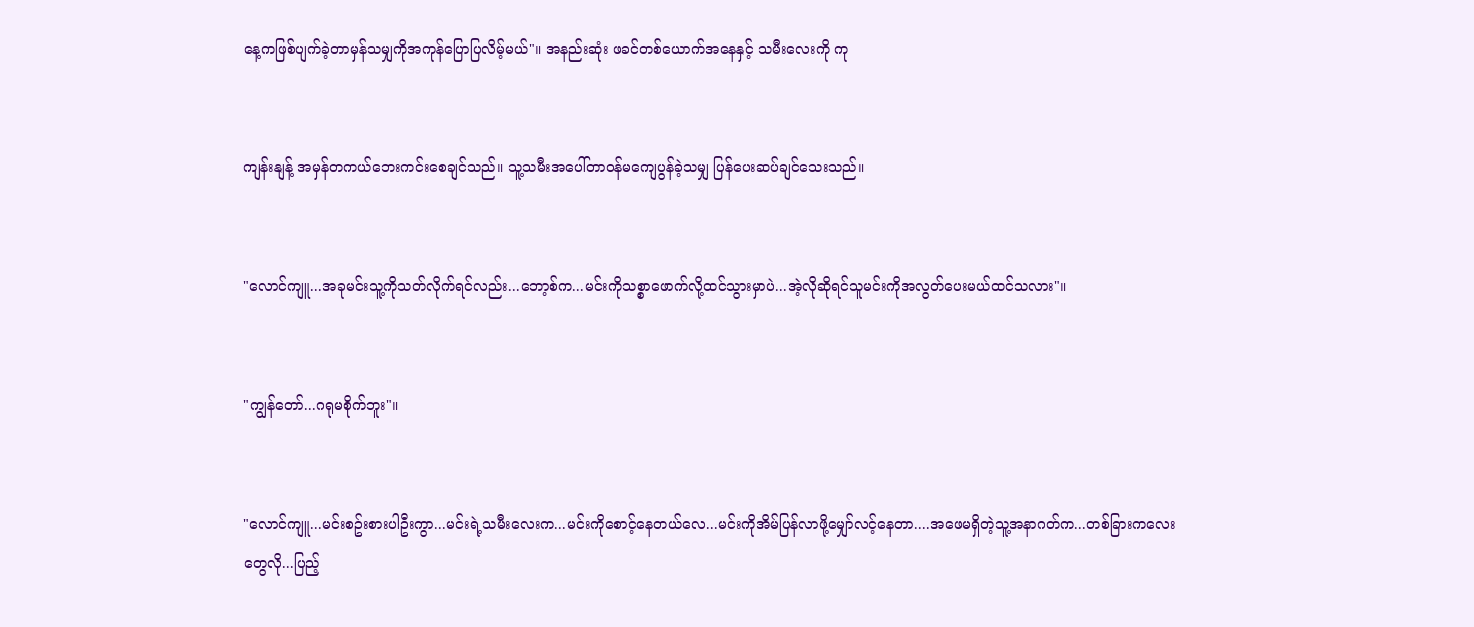နေ့ကဖြစ်ပျက်ခဲ့တာမှန်သမျှကိုအကုန်ပြောပြလိမ့်မယ်"။ အနည်းဆုံး ဖခင်တစ်ယောက်အနေနှင့် သမီးလေးကို ကု


ကျန်းနျန့် အမှန်တကယ်ဘေးကင်းစေချင်သည်။ သူ့သမီးအပေါ်တာဝန်မကျေပွန်ခဲ့သမျှ ပြန်ပေးဆပ်ချင်သေးသည်။


"လောင်ကျူ...အခုမင်းသူ့ကိုသတ်လိုက်ရင်လည်း...ဘော့စ်က...မင်းကိုသစ္စာဖောက်လို့ထင်သွားမှာပဲ...အဲ့လိုဆိုရင်သူမင်းကိုအလွတ်ပေးမယ်ထင်သလား"။


"ကျွန်တော်...ဂရုမစိုက်ဘူး"။


"လောင်ကျူ...မင်းစဥ်းစားပါဦးကွာ...မင်းရဲ့သမီးလေးက...မင်းကိုစောင့်နေတယ်လေ...မင်းကိုအိမ်ပြန်လာဖို့မျှော်လင့်နေတာ....အဖေမရှိတဲ့သူ့အနာဂတ်က...တစ်ခြားကလေးတွေလို...ပြည့်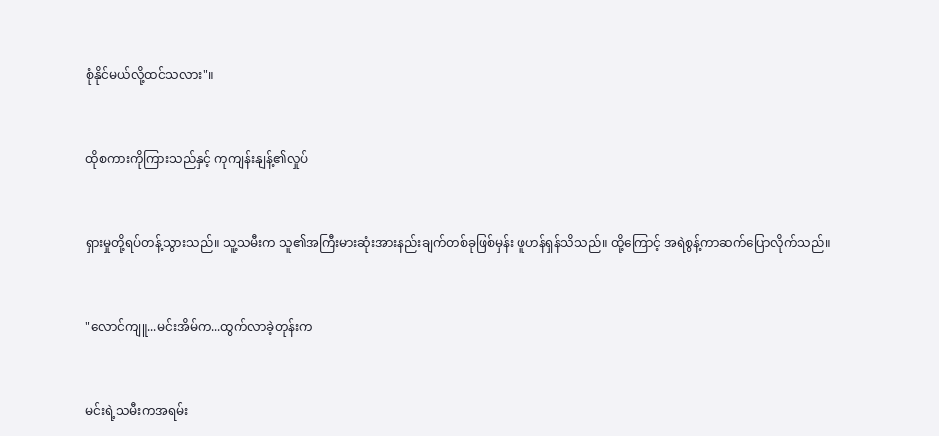စုံနိုင်မယ်လို့ထင်သလား"။


ထိုစကားကိုကြားသည်နှင့် ကုကျန်းနျန့်၏လှုပ်


ရှားမှုတို့ရပ်တန့်သွားသည်။ သူ့သမီးက သူ၏အကြီးမားဆုံးအားနည်းချက်တစ်ခုဖြစ်မှန်း ဖူဟန်ရှန်သိသည်။ ထို့ကြောင့် အရဲစွန့်ကာဆက်ပြောလိုက်သည်။


"လောင်ကျူ...မင်းအိမ်က...ထွက်လာခဲ့တုန်းက


မင်းရဲ့သမီးကအရမ်း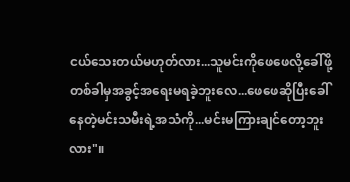ငယ်သေးတယ်မဟုတ်လား...သူမင်းကိုဖေဖေလို့ခေါ်ဖို့တစ်ခါမှအခွင့်အရေးမရခဲ့ဘူးလေ...ဖေဖေဆိုပြီးခေါ်နေတဲ့မင်းသမီးရဲ့အသံကို...မင်းမကြားချင်တော့ဘူးလား"။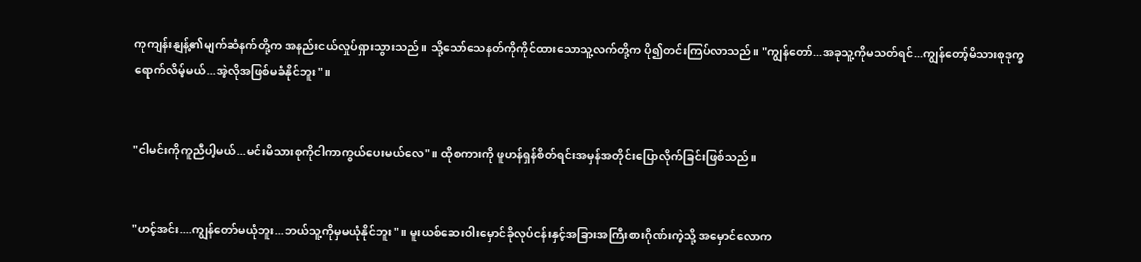ကုကျန်းနျန့်၏မျက်ဆံနက်တို့က အနည်းငယ်လှုပ်ရှားသွားသည်။ သို့သော်သေနတ်ကိုကိုင်ထားသောသူ့လက်တို့က ပို၍တင်းကြပ်လာသည်။ "ကျွန်တော်...အခုသူ့ကိုမသတ်ရင်...ကျွန်တော့်မိသားစုဒုက္ခရောက်လိမ့်မယ်...အဲ့လိုအဖြစ်မခံနိုင်ဘူး"။


"ငါမင်းကိုကူညီပါ့မယ်...မင်းမိသားစုကိုငါကာကွယ်ပေးမယ်လေ"။ ထိုစကားကို ဖူဟန်ရှန်စိတ်ရင်းအမှန်အတိုင်းပြောလိုက်ခြင်းဖြစ်သည်။


"ဟင့်အင်း....ကျွန်တော်မယုံဘူး...ဘယ်သူ့ကိုမှမယုံနိုင်ဘူး"။ မူးယစ်ဆေးဝါးမှောင်ခိုလုပ်ငန်းနှင့်အခြားအကြီးစားဂိုဏ်းကဲ့သို့ အမှောင်လောက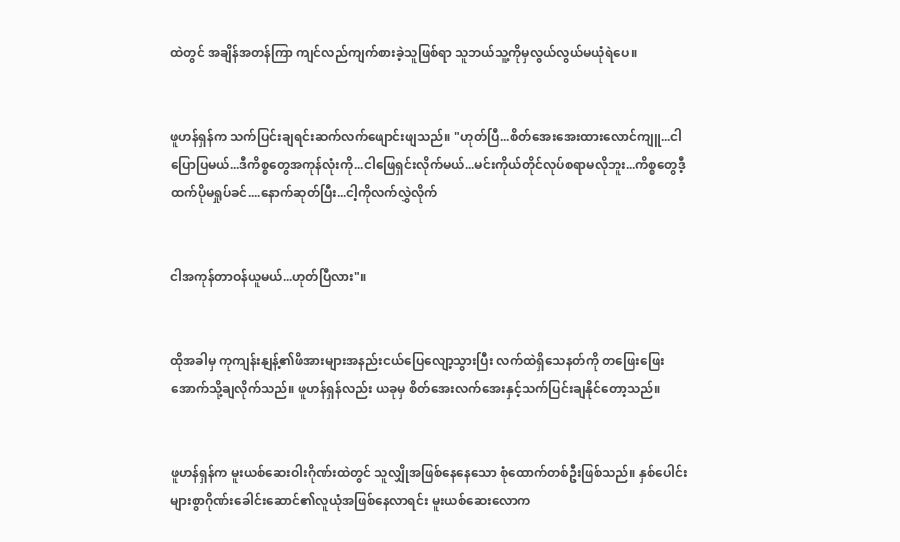ထဲတွင် အချိန်အတန်ကြာ ကျင်လည်ကျက်စားခဲ့သူဖြစ်ရာ သူဘယ်သူ့ကိုမှလွယ်လွယ်မယုံရဲပေ။


ဖူဟန်ရှန်က သက်ပြင်းချရင်းဆက်လက်ဖျောင်းဖျသည်။ "ဟုတ်ပြီ...စိတ်အေးအေးထားလောင်ကျူ...ငါပြောပြမယ်...ဒီကိစ္စတွေအကုန်လုံးကို...ငါဖြေရှင်းလိုက်မယ်...မင်းကိုယ်တိုင်လုပ်စရာမလိုဘူး...ကိစ္စတွေဒီ့ထက်ပိုမရှုပ်ခင်....နောက်ဆုတ်ပြီး...ငါ့ကိုလက်လွှဲလိုက်


ငါအကုန်တာဝန်ယူမယ်...ဟုတ်ပြီလား"။


ထိုအခါမှ ကုကျန်းနျန့်၏ဖိအားများအနည်းငယ်ပြေလျော့သွားပြီး လက်ထဲရှိသေနတ်ကို တဖြေးဖြေးအောက်သို့ချလိုက်သည်။ ဖူဟန်ရှန်လည်း ယခုမှ စိတ်အေးလက်အေးနှင့်သက်ပြင်းချနိုင်တော့သည်။


ဖူဟန်ရှန်က မူးယစ်ဆေးဝါးဂိုဏ်းထဲတွင် သူလျှိုအဖြစ်နေနေသော စုံထောက်တစ်ဦးဖြစ်သည်။ နှစ်ပေါင်းများစွာဂိုဏ်းခေါင်းဆောင်၏လူယုံအဖြစ်နေလာရင်း မူးယစ်ဆေးလောက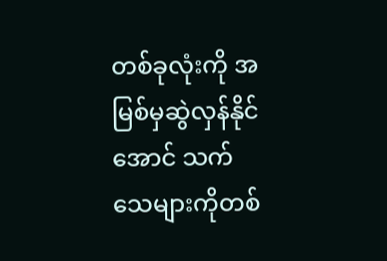တစ်ခုလုံးကို အမြစ်မှဆွဲလှန်နိုင်အောင် သက်သေများကိုတစ်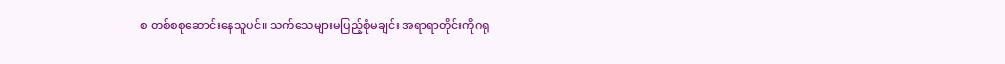စ တစ်စစုဆောင်းနေသူပင်။ သက်သေများမပြည့်စုံမချင်း အရာရာတိုင်းကိုဂရု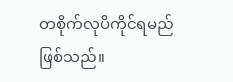တစိုက်လုပိကိုင်ရမည်ဖြစ်သည်။